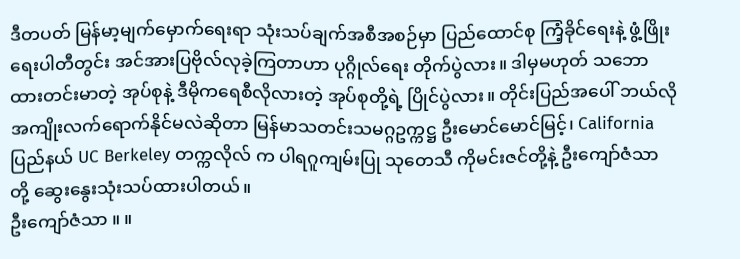ဒီတပတ် မြန်မာ့မျက်မှောက်ရေးရာ သုံးသပ်ချက်အစီအစဉ်မှာ ပြည်ထောင်စု ကြံ့ခိုင်ရေးနဲ့ ဖွံ့ဖြိုးရေးပါတီတွင်း အင်အားပြဗိုလ်လုခဲ့ကြတာဟာ ပုဂ္ဂိုလ်ရေး တိုက်ပွဲလား။ ဒါမှမဟုတ် သဘောထားတင်းမာတဲ့ အုပ်စုနဲ့ ဒီမိုကရေစီလိုလားတဲ့ အုပ်စုတို့ရဲ့ ပြိုင်ပွဲလား။ တိုင်းပြည်အပေါ် ဘယ်လို အကျိုးလက်ရောက်နိုင်မလဲဆိုတာ မြန်မာသတင်းသမဂ္ဂဥက္ကဋ္ဌ ဦးမောင်မောင်မြင့်၊ California ပြည်နယ် UC Berkeley တက္ကလိုလ် က ပါရဂူကျမ်းပြု သုတေသီ ကိုမင်းဇင်တို့နဲ့ ဦးကျော်ဇံသာ တို့ ဆွေးနွေးသုံးသပ်ထားပါတယ်။
ဦးကျော်ဇံသာ ။ ။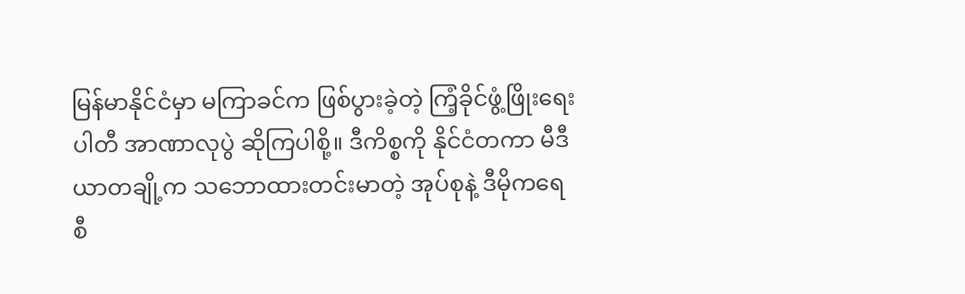မြန်မာနိုင်ငံမှာ မကြာခင်က ဖြစ်ပွားခဲ့တဲ့ ကြံ့ခိုင်ဖွံ့ဖြိုးရေးပါတီ အာဏာလုပွဲ ဆိုကြပါစို့။ ဒီကိစ္စကို နိုင်ငံတကာ မီဒီယာတချို့က သဘောထားတင်းမာတဲ့ အုပ်စုနဲ့ ဒီမိုကရေစီ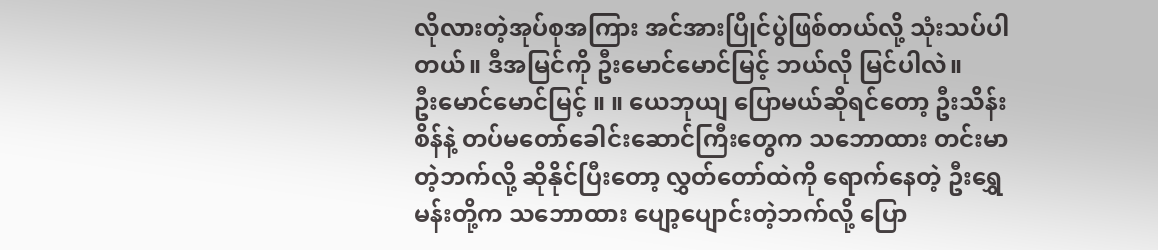လိုလားတဲ့အုပ်စုအကြား အင်အားပြိုင်ပွဲဖြစ်တယ်လို့ သုံးသပ်ပါတယ်။ ဒီအမြင်ကို ဦးမောင်မောင်မြင့် ဘယ်လို မြင်ပါလဲ။
ဦးမောင်မောင်မြင့် ။ ။ ယေဘုယျ ပြောမယ်ဆိုရင်တော့ ဦးသိန်းစိန်နဲ့ တပ်မတော်ခေါင်းဆောင်ကြီးတွေက သဘောထား တင်းမာတဲ့ဘက်လို့ ဆိုနိုင်ပြီးတော့ လွှတ်တော်ထဲကို ရောက်နေတဲ့ ဦးရွှေမန်းတို့က သဘောထား ပျော့ပျောင်းတဲ့ဘက်လို့ ပြော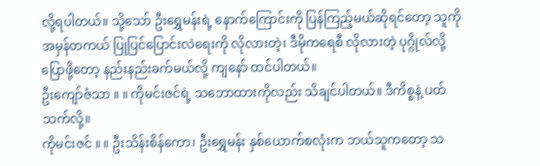လို့ရပါတယ်။ သို့သော် ဦးရွှေမန်းရဲ့ နောက်ကြောင်းကို ပြန်ကြည့်မယ်ဆိုရင်တော့ သူကို အမှန်တကယ် ပြုပြင်ပြောင်းလဲရေးကို လိုလားတဲ့၊ ဒီမိုကရေစီ လိုလားတဲ့ ပုဂ္ဂိုလ်လို့ ပြောဖို့တော့ နည်းနည်းခက်မယ်လို့ ကျနော် ထင်ပါတယ်။
ဦးကျော်ဇံသာ ။ ။ ကိုမင်းဇင်ရဲ့ သဘောထားကိုလည်း သိချင်ပါတယ်။ ဒီကိစ္စနဲ့ ပတ်သက်လို့။
ကိုမင်းဇင် ။ ။ ဦးသိန်းစိန်ကော၊ ဦးရွှေမန်း နှစ်ယောက်စလုံးက ဘယ်သူကတော့ သ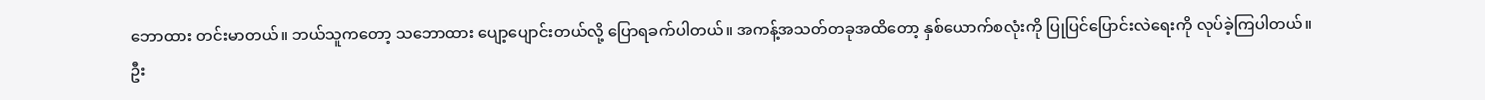ဘောထား တင်းမာတယ်။ ဘယ်သူကတော့ သဘောထား ပျော့ပျောင်းတယ်လို့ ပြောရခက်ပါတယ်။ အကန့်အသတ်တခုအထိတော့ နှစ်ယောက်စလုံးကို ပြုပြင်ပြောင်းလဲရေးကို လုပ်ခဲ့ကြပါတယ်။ ဦး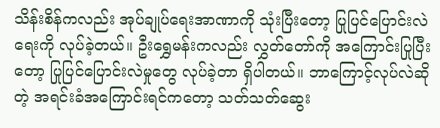သိန်းစိန်ကလည်း အုပ်ချုပ်ရေးအာဏာကို သုံးပြီးတော့ ပြုပြင်ပြောင်းလဲရေးကို လုပ်ခဲ့တယ်။ ဦးရွှေမန်းကလည်း လွှတ်တော်ကို အကြောင်းပြုပြီးတော့ ပြုပြင်ပြောင်းလဲမှုတွေ လုပ်ခဲ့တာ ရှိပါတယ်။ ဘာကြောင့်လုပ်လဲဆိုတဲ့ အရင်းခံအကြောင်းရင်ကတော့ သတ်သတ်ဆွေး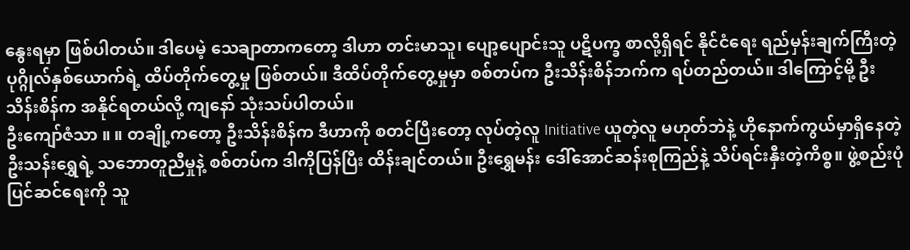နွေးရမှာ ဖြစ်ပါတယ်။ ဒါပေမဲ့ သေချာတာကတော့ ဒါဟာ တင်းမာသူ၊ ပျော့ပျောင်းသူ ပဋိပက္ခ စာလို့ရှိရင် နိုင်ငံရေး ရည်မှန်းချက်ကြီးတဲ့ ပုဂ္ဂိုလ်နှစ်ယောက်ရဲ့ ထိပ်တိုက်တွေ့မှု ဖြစ်တယ်။ ဒီထိပ်တိုက်တွေ့မှုမှာ စစ်တပ်က ဦးသိန်းစိန်ဘက်က ရပ်တည်တယ်။ ဒါကြောင့်မို့ ဦးသိန်းစိန်က အနိုင်ရတယ်လို့ ကျနော် သုံးသပ်ပါတယ်။
ဦးကျော်ဇံသာ ။ ။ တချို့ကတော့ ဦးသိန်းစိန်က ဒီဟာကို စတင်ပြီးတော့ လုပ်တဲ့လူ Initiative ယူတဲ့လူ မဟုတ်ဘဲနဲ့ ဟိုနောက်ကွယ်မှာရှိနေတဲ့ ဦးသန်းရွှေရဲ့ သဘောတူညီမှုနဲ့ စစ်တပ်က ဒါကိုပြန်ပြီး ထိန်းချင်တယ်။ ဦးရွှေမန်း ဒေါ်အောင်ဆန်းစုကြည်နဲ့ သိပ်ရင်းနှီးတဲ့ကိစ္စ။ ဖွဲ့စည်းပုံပြင်ဆင်ရေးကို သူ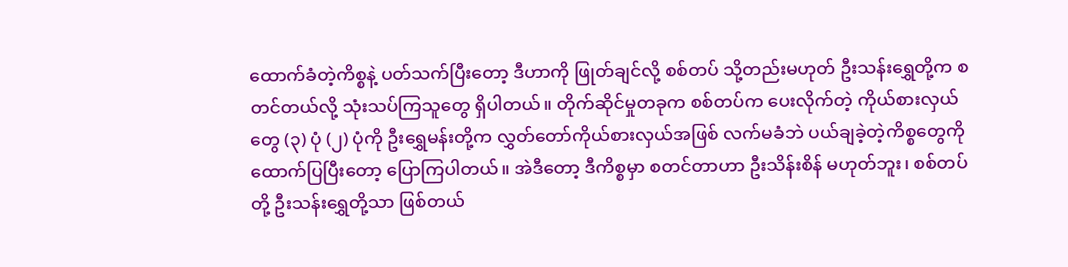ထောက်ခံတဲ့ကိစ္စနဲ့ ပတ်သက်ပြီးတော့ ဒီဟာကို ဖြုတ်ချင်လို့ စစ်တပ် သို့တည်းမဟုတ် ဦးသန်းရွှေတို့က စတင်တယ်လို့ သုံးသပ်ကြသူတွေ ရှိပါတယ်။ တိုက်ဆိုင်မှုတခုက စစ်တပ်က ပေးလိုက်တဲ့ ကိုယ်စားလှယ်တွေ (၃) ပုံ (၂) ပုံကို ဦးရွှေမန်းတို့က လွှတ်တော်ကိုယ်စားလှယ်အဖြစ် လက်မခံဘဲ ပယ်ချခဲ့တဲ့ကိစ္စတွေကို ထောက်ပြပြီးတော့ ပြောကြပါတယ်။ အဲဒီတော့ ဒီကိစ္စမှာ စတင်တာဟာ ဦးသိန်းစိန် မဟုတ်ဘူး၊ စစ်တပ်တို့ ဦးသန်းရွှေတို့သာ ဖြစ်တယ်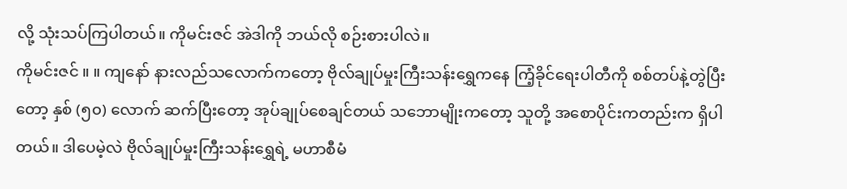လို့ သုံးသပ်ကြပါတယ်။ ကိုမင်းဇင် အဲဒါကို ဘယ်လို စဉ်းစားပါလဲ။
ကိုမင်းဇင် ။ ။ ကျနော် နားလည်သလောက်ကတော့ ဗိုလ်ချုပ်မှုးကြီးသန်းရွှေကနေ ကြံ့ခိုင်ရေးပါတီကို စစ်တပ်နဲ့တွဲပြီးတော့ နှစ် (၅၀) လောက် ဆက်ပြီးတော့ အုပ်ချုပ်စေချင်တယ် သဘောမျိုးကတော့ သူတို့ အစောပိုင်းကတည်းက ရှိပါတယ်။ ဒါပေမဲ့လဲ ဗိုလ်ချုပ်မှုးကြီးသန်းရွှေရဲ့ မဟာစီမံ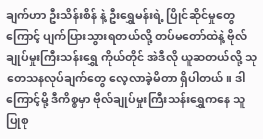ချက်ဟာ ဦးသိန်းစိန် နဲ့ ဦးရွှေမန်းရဲ့ ပြိုင်ဆိုင်မှုတွေကြောင့် ပျက်ပြားသွားရတယ်လို့ တပ်မတော်ထဲနဲ့ ဗိုလ်ချုပ်မှုးကြီးသန်းရွှေ ကိုယ်တိုင် အဲဒီလို ယူဆတယ်လို့ သုတေသနလုပ်ချက်တွေ လေ့လာခဲ့မိတာ ရှိပါတယ်။ ဒါကြောင့်မို့ ဒီကိစ္စမှာ ဗိုလ်ချုပ်မှုးကြီးသန်းရွှေကနေ သူ ပြုစု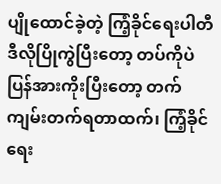ပျိုထောင်ခဲ့တဲ့ ကြံ့ခိုင်ရေးပါတီ ဒီလိုပြိုကွဲပြီးတော့ တပ်ကိုပဲပြန်အားကိုးပြီးတော့ တက်ကျမ်းတက်ရတာထက်၊ ကြံ့ခိုင်ရေး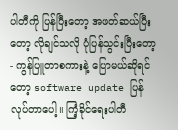ပါတီကို ပြန်ပြီးတော့ အဖတ်ဆယ်ပြီးတော့ လိုချင်သလို ပုံပြန်သွင်းပြီးတော့ - ကွန်ပြူတာစကားနဲ့ ပြောမယ်ဆိုရင်တော့ software update ပြန်လုပ်တာပေါ့။ ကြံ့ခိုင်ရေးပါတီ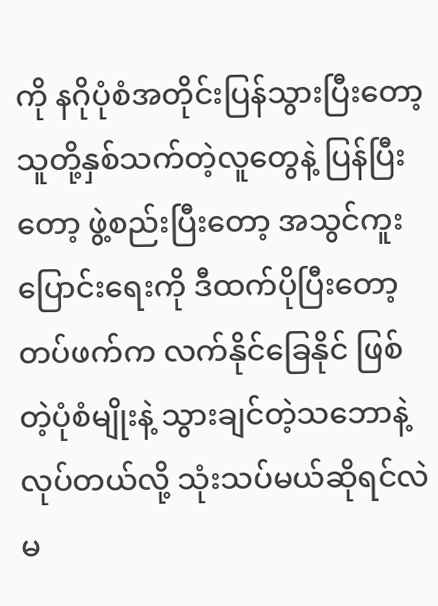ကို နဂိုပုံစံအတိုင်းပြန်သွားပြီးတော့ သူတို့နှစ်သက်တဲ့လူတွေနဲ့ ပြန်ပြီးတော့ ဖွဲ့စည်းပြီးတော့ အသွင်ကူးပြောင်းရေးကို ဒီထက်ပိုပြီးတော့ တပ်ဖက်က လက်နိုင်ခြေနိုင် ဖြစ်တဲ့ပုံစံမျိုးနဲ့ သွားချင်တဲ့သဘောနဲ့ လုပ်တယ်လို့ သုံးသပ်မယ်ဆိုရင်လဲ မ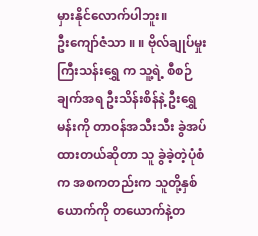မှားနိုင်လောက်ပါဘူး။
ဦးကျော်ဇံသာ ။ ။ ဗိုလ်ချုပ်မှုးကြီးသန်းရွှေ က သူ့ရဲ့ စီစဉ်ချက်အရ ဦးသိန်းစိန်နဲ့ ဦးရွှေမန်းကို တာဝန်အသီးသီး ခွဲအပ်ထားတယ်ဆိုတာ သူ ခွဲခဲ့တဲ့ပုံစံက အစကတည်းက သူတို့နှစ်ယောက်ကို တယောက်နဲ့တ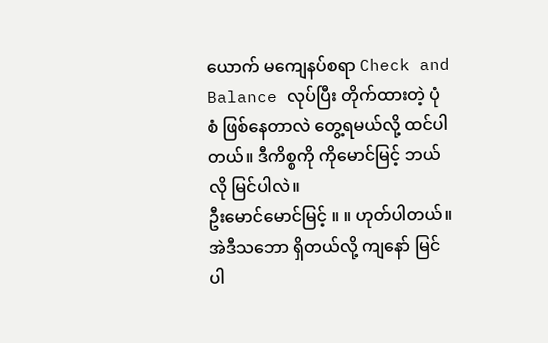ယောက် မကျေနပ်စရာ Check and Balance လုပ်ပြီး တိုက်ထားတဲ့ ပုံစံ ဖြစ်နေတာလဲ တွေ့ရမယ်လို့ ထင်ပါတယ်။ ဒီကိစ္စကို ကိုမောင်မြင့် ဘယ်လို မြင်ပါလဲ။
ဦးမောင်မောင်မြင့် ။ ။ ဟုတ်ပါတယ်။ အဲဒီသဘော ရှိတယ်လို့ ကျနော် မြင်ပါ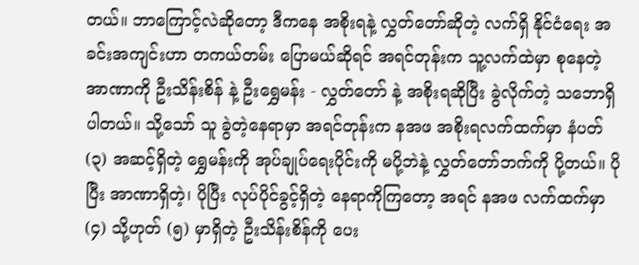တယ်။ ဘာကြောင့်လဲဆိုတော့ ဒီကနေ အစိုးရနဲ့ လွှတ်တော်ဆိုတဲ့ လက်ရှိ နိုင်ငံရေး အခင်းအကျင်းဟာ တကယ်တမ်း ပြောမယ်ဆိုရင် အရင်တုန်းက သူ့လက်ထဲမှာ စုနေတဲ့ အာဏာကို ဦးသိန်းစိန် နဲ့ ဦးရွှေမန်း - လွှတ်တော် နဲ့ အစိုးရဆိုပြီး ခွဲလိုက်တဲ့ သဘောရှိပါတယ်။ သို့သော် သူ ခွဲတဲ့နေရာမှာ အရင်တုန်းက နအဖ အစိုးရလက်ထက်မှာ နံပတ် (၃) အဆင့်ရှိတဲ့ ရွှေမန်းကို အုပ်ချုပ်ရေးပိုင်းကို မပို့ဘဲနဲ့ လွှတ်တော်ဘက်ကို ပို့တယ်။ ပိုပြီး အာဏာရှိတဲ့၊ ပိုပြီး လုပ်ပိုင်ခွင့်ရှိတဲ့ နေရာကိုကြတော့ အရင် နအဖ လက်ထက်မှာ (၄) သို့ဟုတ် (၅) မှာရှိတဲ့ ဦးသိန်းစိန်ကို ပေး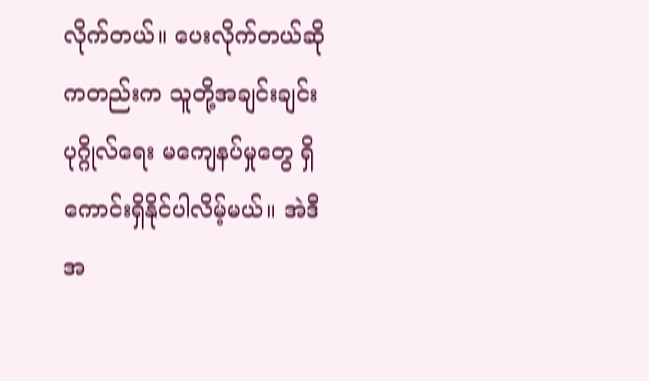လိုက်တယ်။ ပေးလိုက်တယ်ဆိုကတည်းက သူတို့အချင်းချင်း ပုဂ္ဂိုလ်ရေး မကျေနပ်မှုတွေ ရှိကောင်းရှိနိုင်ပါလိမ့်မယ်။ အဲဒီအ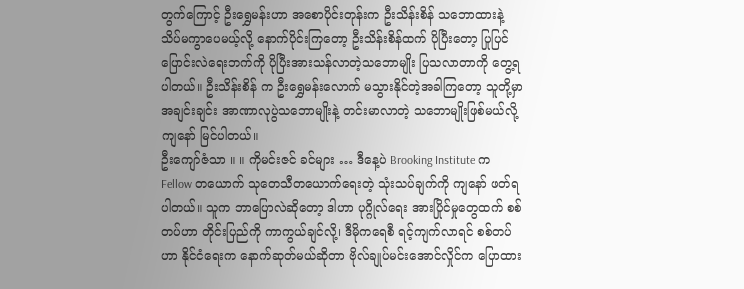တွက်ကြောင့် ဦးရွှေမန်းဟာ အစောပိုင်းတုန်းက ဦးသိန်းစိန် သဘောထားနဲ့ သိပ်မကွာပေမယ့်လို့ နောက်ပိုင်းကြတော့ ဦးသိန်းစိန်ထက် ပိုပြီးတော့ ပြုပြင်ပြောင်းလဲရေးဘက်ကို ပိုပြီးအားသန်လာတဲ့သဘောမျိုး ပြသလာတာကို တွေ့ရပါတယ်။ ဦးသိန်းစိန် က ဦးရွှေမန်းလောက် မသွားနိုင်တဲ့အခါကြတော့ သူတို့မှာ အချင်းချင်း အာဏာလုပွဲသဘောမျိုးနဲ့ တင်းမာလာတဲ့ သဘောမျိုးဖြစ်မယ်လို့ ကျနော် မြင်ပါတယ်။
ဦးကျော်ဇံသာ ။ ။ ကိုမင်းဇင် ခင်များ … ဒီနေ့ပဲ Brooking Institute က Fellow တယောက် သုတေသီတယောက်ရေးတဲ့ သုံးသပ်ချက်ကို ကျနော် ဖတ်ရပါတယ်။ သူက ဘာပြောလဲဆိုတော့ ဒါဟာ ပုဂ္ဂိုလ်ရေး အားပြိုင်မှုတွေထက် စစ်တပ်ဟာ တိုင်းပြည်ကို ကာကွယ်ချင်လို့၊ ဒီမိုကရေစီ ရင့်ကျက်လာရင် စစ်တပ်ဟာ နိုင်ငံရေးက နောက်ဆုတ်မယ်ဆိုတာ ဗိုလ်ချုပ်မင်းအောင်လှိုင်က ပြောထား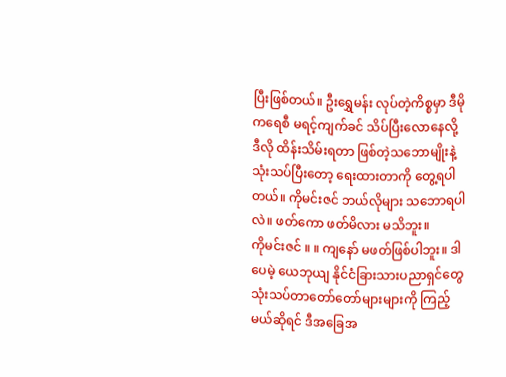ပြီးဖြစ်တယ်။ ဦးရွှေမန်း လုပ်တဲ့ကိစ္စမှာ ဒီမိုကရေစီ မရင့်ကျက်ခင် သိပ်ပြီးလောနေလို့ ဒီလို ထိန်းသိမ်းရတာ ဖြစ်တဲ့သဘောမျိုးနဲ့ သုံးသပ်ပြီးတော့ ရေးထားတာကို တွေ့ရပါတယ်။ ကိုမင်းဇင် ဘယ်လိုများ သဘောရပါလဲ။ ဖတ်ကော ဖတ်မိလား မသိဘူး။
ကိုမင်းဇင် ။ ။ ကျနော် မဖတ်ဖြစ်ပါဘူး။ ဒါပေမဲ့ ယေဘုယျ နိုင်ငံခြားသားပညာရှင်တွေ သုံးသပ်တာတော်တော်များများကို ကြည့်မယ်ဆိုရင် ဒီအခြေအ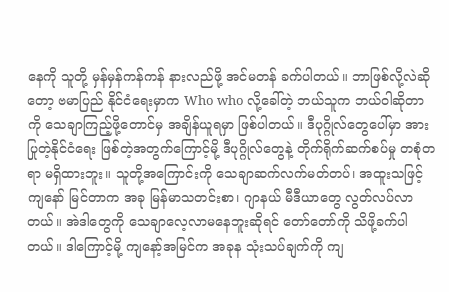နေကို သူတို့ မှန်မှန်ကန်ကန် နားလည်ဖို့ အင်မတန် ခက်ပါတယ်။ ဘာဖြစ်လို့လဲဆိုတော့ ဗမာပြည် နိုင်ငံရေးမှာက Who who လို့ခေါ်တဲ့ ဘယ်သူက ဘယ်ဝါဆိုတာကို သေချာကြည့်ဖို့တောင်မှ အချိန်ယူရမှာ ဖြစ်ပါတယ်။ ဒီပုဂ္ဂိုလ်တွေပေါ်မှာ အားပြုတဲ့နိုင်ငံရေး ဖြစ်တဲ့အတွက်ကြောင့်မို့ ဒီပုဂ္ဂိုလ်တွေနဲ့ တိုက်ရိုက်ဆက်စပ်မှု တစုံတရာ မရှိထားဘူး။ သူတို့အကြောင်းကို သေချာဆက်လက်မတ်တပ်၊ အထူးသဖြင့် ကျနော် မြင်တာက အခု မြန်မာသတင်းစာ၊ ဂျာနယ် မီဒီယာတွေ လွတ်လပ်လာတယ်။ အဲဒါတွေကို သေချာလေ့လာမနေဘူးဆိုရင် တော်တော်ကို သိဖို့ခက်ပါတယ်။ ဒါကြောင့်မို့ ကျနော့်အမြင်က အခုန သုံးသပ်ချက်ကို ကျ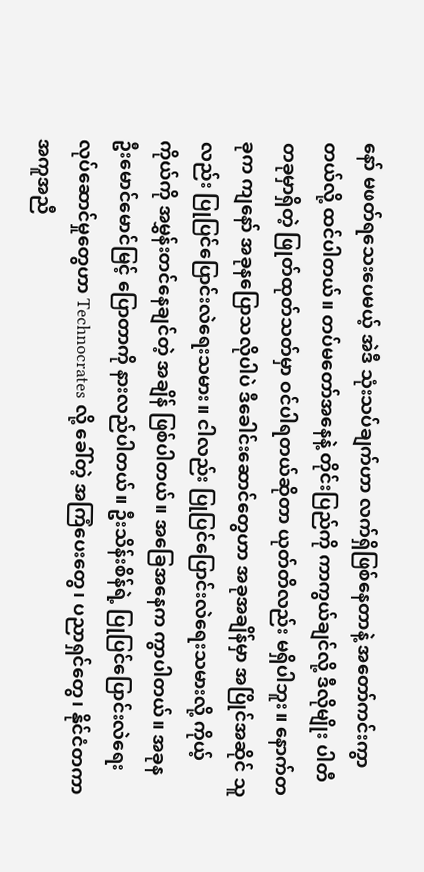နော် မဖတ်ရသေးပေမယ့် အဲဒီ သုံးသပ်ချက်ဟာ လက်ရှိဖြစ်နေတာနဲ့ အတော်ကင်းကွာတယ်လို့ ထင်ပါတယ်။ တပ်မတော်အနေနဲ့ တိုင်းပြည်ကို ကာကွယ်ချင်လို့ ဒီလိုမျိုး ပါတီတခုမှာရှိတဲ့ ဖြုတ်ထုတ်သတ်မှာ ဝင်ပါရတယ်ဆိုတာ ယုတ်တိလည်း မရှိပါဘူး။ နောက်တခုက ကျနော် အခုနပြောသလိုပါပဲ ဒီခေါင်းဆောင်တွေဟာ အခုအချိန်မှာ အပြိုင်အဆိုင် သူလည်း ပြုပြင်ပြောင်းလဲရေးသမား။ ငါလည်း ပြုပြင်ပြောင်းလဲရေးသမားလို့ ကိုယ့်ကိုယ်ကို အမွှန်းတင်နေချင်တဲ့ အချိန် ဖြစ်ပါတယ်။ အခြေအနေက ကွာပါတယ်။ အခုန ဦးမောင်မောင်မြင့် ပြောတာကို နားလည်ပါတယ်။ ဦးသိန်းစိန်ရဲ့ ပြုပြင်ပြောင်းလဲရေး လုပ်ဆောင်မှုတွေဟာ Technocrates လို့ ခေါ်တဲ့ အကြံပေးတွေ၊ ပညာရှင်တွေ၊ နိုင်ငံတကာအကူအညီ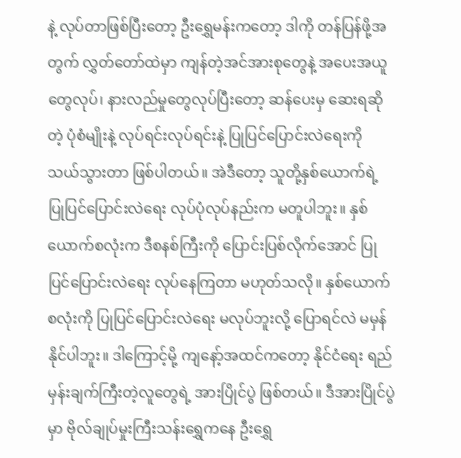နဲ့ လုပ်တာဖြစ်ပြီးတော့ ဦးရွှေမန်းကတော့ ဒါကို တန်ပြန်ဖို့အတွက် လွှတ်တော်ထဲမှာ ကျန်တဲ့အင်အားစုတွေနဲ့ အပေးအယူတွေလုပ်၊ နားလည်မှုတွေလုပ်ပြီးတော့ ဆန်ပေးမှ ဆေးရဆိုတဲ့ ပုံစံမျိုးနဲ့ လုပ်ရင်းလုပ်ရင်းနဲ့ ပြုပြင်ပြောင်းလဲရေးကို သယ်သွားတာ ဖြစ်ပါတယ်။ အဲဒီတော့ သူတို့နှစ်ယောက်ရဲ့ ပြုပြင်ပြောင်းလဲရေး လုပ်ပုံလုပ်နည်းက မတူပါဘူး။ နှစ်ယောက်စလုံးက ဒီစနစ်ကြီးကို ပြောင်းပြစ်လိုက်အောင် ပြုပြင်ပြောင်းလဲရေး လုပ်နေကြတာ မဟုတ်သလို။ နှစ်ယောက်စလုံးကို ပြုပြင်ပြောင်းလဲရေး မလုပ်ဘူးလို့ ပြောရင်လဲ မမှန်နိုင်ပါဘူး။ ဒါကြောင့်မို့ ကျနော့်အထင်ကတော့ နိုင်ငံရေး ရည်မှန်းချက်ကြီးတဲ့လူတွေရဲ့ အားပြိုင်ပွဲ ဖြစ်တယ်။ ဒီအားပြိုင်ပွဲမှာ ဗိုလ်ချုပ်မှုးကြီးသန်းရွှေကနေ ဦးရွှေ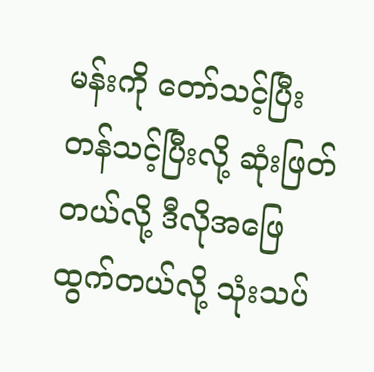မန်းကို တော်သင့်ပြီး တန်သင့်ပြီးလို့ ဆုံးဖြတ်တယ်လို့ ဒီလိုအဖြေထွက်တယ်လို့ သုံးသပ်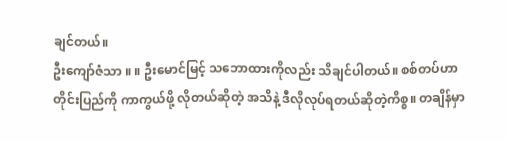ချင်တယ်။
ဦးကျော်ဇံသာ ။ ။ ဦးမောင်မြင့် သဘောထားကိုလည်း သိချင်ပါတယ်။ စစ်တပ်ဟာ တိုင်းပြည်ကို ကာကွယ်ဖို့ လိုတယ်ဆိုတဲ့ အသိနဲ့ ဒီလိုလုပ်ရတယ်ဆိုတဲ့ကိစ္စ။ တချိန်မှာ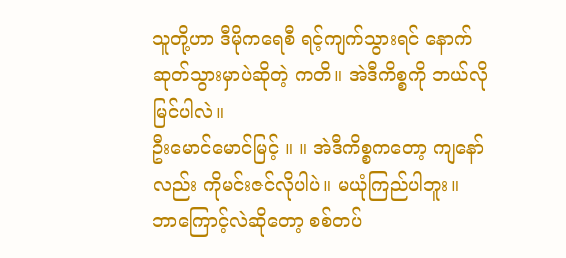သူတို့ဟာ ဒီမိုကရေစီ ရင့်ကျက်သွားရင် နောက်ဆုတ်သွားမှာပဲဆိုတဲ့ ကတိ။ အဲဒီကိစ္စကို ဘယ်လို မြင်ပါလဲ။
ဦးမောင်မောင်မြင့် ။ ။ အဲဒီကိစ္စကတော့ ကျနော်လည်း ကိုမင်းဇင်လိုပါပဲ။ မယုံကြည်ပါဘူး။ ဘာကြောင့်လဲဆိုတော့ စစ်တပ်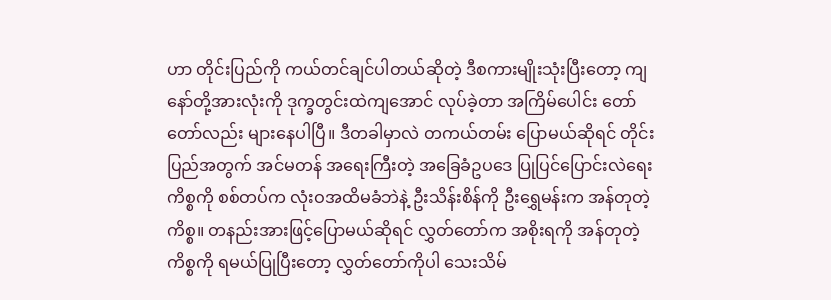ဟာ တိုင်းပြည်ကို ကယ်တင်ချင်ပါတယ်ဆိုတဲ့ ဒီစကားမျိုးသုံးပြီးတော့ ကျနော်တို့အားလုံးကို ဒုက္ခတွင်းထဲကျအောင် လုပ်ခဲ့တာ အကြိမ်ပေါင်း တော်တော်လည်း များနေပါပြီ။ ဒီတခါမှာလဲ တကယ်တမ်း ပြောမယ်ဆိုရင် တိုင်းပြည်အတွက် အင်မတန် အရေးကြီးတဲ့ အခြေခံဥပဒေ ပြုပြင်ပြောင်းလဲရေးကိစ္စကို စစ်တပ်က လုံးဝအထိမခံဘဲနဲ့ ဦးသိန်းစိန်ကို ဦးရွှေမန်းက အန်တုတဲ့ကိစ္စ။ တနည်းအားဖြင့်ပြောမယ်ဆိုရင် လွှတ်တော်က အစိုးရကို အန်တုတဲ့ကိစ္စကို ရမယ်ပြုပြီးတော့ လွှတ်တော်ကိုပါ သေးသိမ်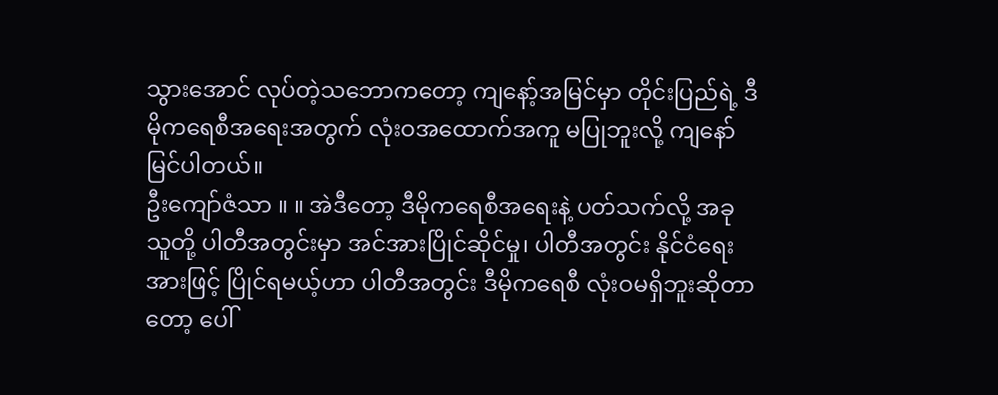သွားအောင် လုပ်တဲ့သဘောကတော့ ကျနော့်အမြင်မှာ တိုင်းပြည်ရဲ့ ဒီမိုကရေစီအရေးအတွက် လုံးဝအထောက်အကူ မပြုဘူးလို့ ကျနော် မြင်ပါတယ်။
ဦးကျော်ဇံသာ ။ ။ အဲဒီတော့ ဒီမိုကရေစီအရေးနဲ့ ပတ်သက်လို့ အခု သူတို့ ပါတီအတွင်းမှာ အင်အားပြိုင်ဆိုင်မှု၊ ပါတီအတွင်း နိုင်ငံရေးအားဖြင့် ပြိုင်ရမယ့်ဟာ ပါတီအတွင်း ဒီမိုကရေစီ လုံးဝမရှိဘူးဆိုတာတော့ ပေါ်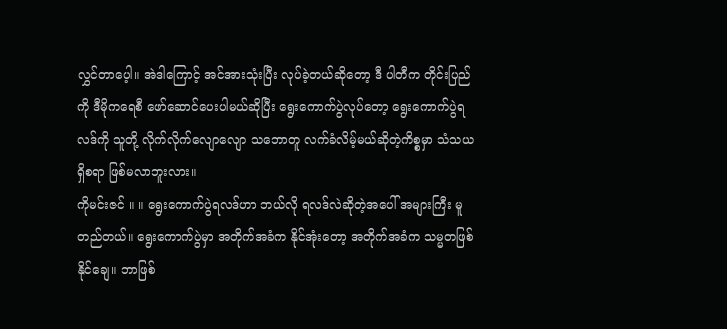လွှင်တာပေ့ါ။ အဲဒါကြောင့် အင်အားသုံးပြီး လုပ်ခဲ့တယ်ဆိုတော့ ဒီ ပါတီက တိုင်းပြည်ကို ဒီမိုကရေစီ ဖော်ဆောင်ပေးပါမယ်ဆိုပြီး ရွေးကောက်ပွဲလုပ်တော့ ရွေးကောက်ပွဲရလဒ်ကို သူတို့ လိုက်လိုက်လျောလျော သဘောတူ လက်ခံလိမ့်မယ်ဆိုတဲ့ကိစ္စမှာ သံသယရှိစရာ ဖြစ်မလာဘူးလား။
ကိုမင်းဇင် ။ ။ ရွေးကောက်ပွဲရလဒ်ဟာ ဘယ်လို ရလဒ်လဲဆိုတဲ့အပေါ် အများကြီး မူတည်တယ်။ ရွေးကောက်ပွဲမှာ အတိုက်အခံက နိုင်အုံးတော့ အတိုက်အခံက သမ္မတဖြစ်နိုင်ချေ။ ဘာဖြစ်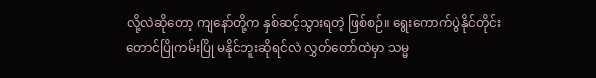လို့လဲဆိုတော့ ကျနော်တို့က နှစ်ဆင့်သွားရတဲ့ ဖြစ်စဉ်။ ရွေးကောက်ပွဲနိုင်တိုင်း တောင်ပြိုကမ်းပြို မနိုင်ဘူးဆိုရင်လဲ လွှတ်တော်ထဲမှာ သမ္မ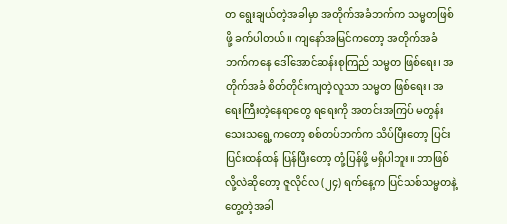တ ရွေးချယ်တဲ့အခါမှာ အတိုက်အခံဘက်က သမ္မတဖြစ်ဖို့ ခက်ပါတယ်။ ကျနော်အမြင်ကတော့ အတိုက်အခံဘက်ကနေ ဒေါ်အောင်ဆန်းစုကြည် သမ္မတ ဖြစ်ရေး၊ အတိုက်အခံ စိတ်တိုင်းကျတဲ့လူသာ သမ္မတ ဖြစ်ရေး၊ အရေးကြီးတဲ့နေရာတွေ ရရေးကို အတင်းအကြပ် မတွန်းသေးသရွေ့ကတော့ စစ်တပ်ဘက်က သိပ်ပြီးတော့ ပြင်းပြင်းထန်ထန် ပြန်ပြီးတော့ တုံ့ပြန်ဖို့ မရှိပါဘူး။ ဘာဖြစ်လို့လဲဆိုတော့ ဇူလိုင်လ (၂၄) ရက်နေ့က ပြင်သစ်သမ္မတနဲ့ တွေ့တဲ့အခါ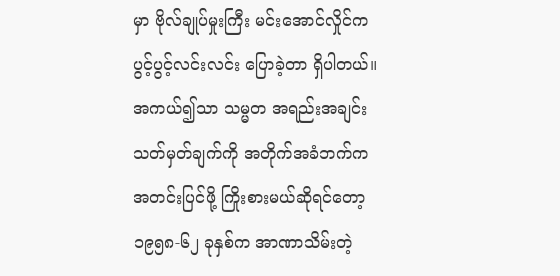မှာ ဗိုလ်ချုပ်မှုးကြီး မင်းအောင်လှိုင်က ပွင့်ပွင့်လင်းလင်း ပြောခဲ့တာ ရှိပါတယ်။ အကယ်၍သာ သမ္မတ အရည်းအချင်းသတ်မှတ်ချက်ကို အတိုက်အခံဘက်က အတင်းပြင်ဖို့ ကြိုးစားမယ်ဆိုရင်တော့ ၁၉၅၈-၆၂ ခုနှစ်က အာဏာသိမ်းတဲ့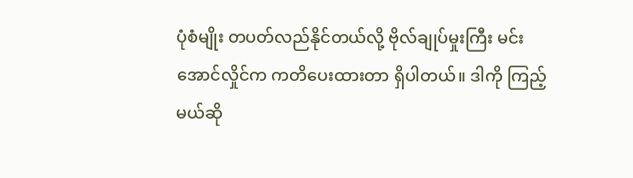ပုံစံမျိုး တပတ်လည်နိုင်တယ်လို့ ဗိုလ်ချုပ်မှုးကြီး မင်းအောင်လှိုင်က ကတိပေးထားတာ ရှိပါတယ်။ ဒါကို ကြည့်မယ်ဆို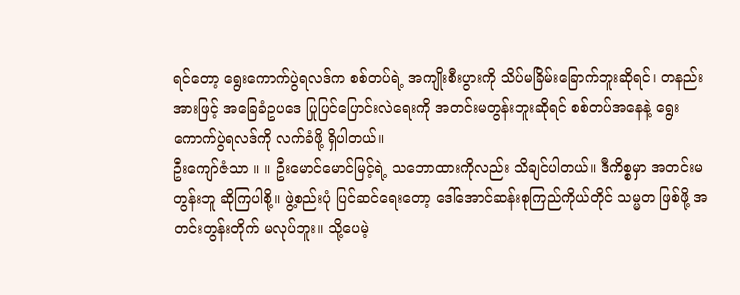ရင်တော့ ရွေးကောက်ပွဲရလဒ်က စစ်တပ်ရဲ့ အကျိုးစီးပွားကို သိပ်မခြိမ်းခြောက်ဘူးဆိုရင်၊ တနည်းအားဖြင့် အခြေခံဥပဒေ ပြုပြင်ပြောင်းလဲရေးကို အတင်းမတွန်းဘူးဆိုရင် စစ်တပ်အနေနဲ့ ရွေးကောက်ပွဲရလဒ်ကို လက်ခံဖို့ ရှိပါတယ်။
ဦးကျော်ဇံသာ ။ ။ ဦးမောင်မောင်မြင့်ရဲ့ သဘောထားကိုလည်း သိချင်ပါတယ်။ ဒီကိစ္စမှာ အတင်းမတွန်းဘူ ဆိုကြပါစို့။ ဖွဲ့စည်းပုံ ပြင်ဆင်ရေးတော့ ဒေါ်အောင်ဆန်းစုကြည်ကိုယ်တိုင် သမ္မတ ဖြစ်ဖို့ အတင်းတွန်းတိုက် မလုပ်ဘူး။ သို့ပေမဲ့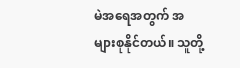မဲအရေအတွက် အများစုနိုင်တယ်။ သူတို့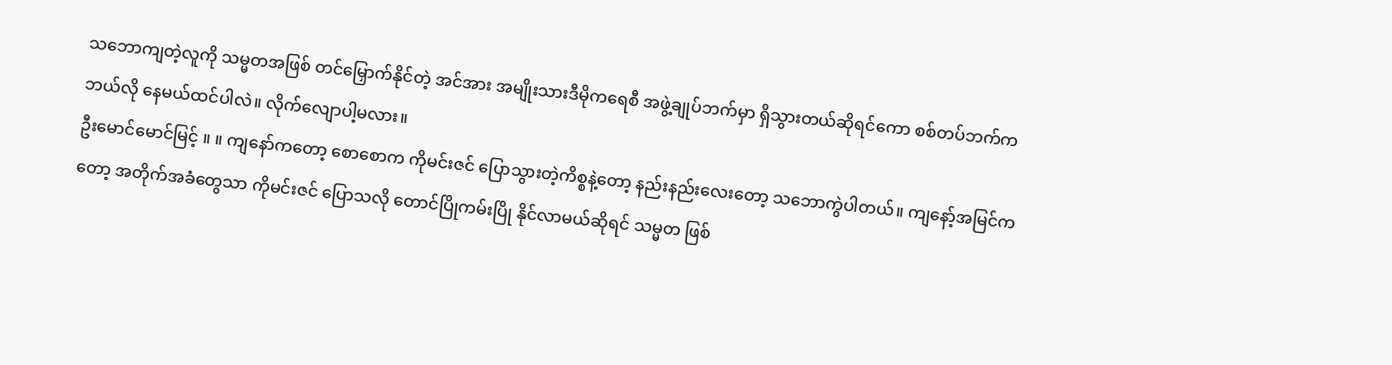သဘောကျတဲ့လူကို သမ္မတအဖြစ် တင်မြှောက်နိုင်တဲ့ အင်အား အမျိုးသားဒီမိုကရေစီ အဖွဲ့ချုပ်ဘက်မှာ ရှိသွားတယ်ဆိုရင်ကော စစ်တပ်ဘက်က ဘယ်လို နေမယ်ထင်ပါလဲ။ လိုက်လျောပါ့မလား။
ဦးမောင်မောင်မြင့် ။ ။ ကျနော်ကတော့ စောစောက ကိုမင်းဇင် ပြောသွားတဲ့ကိစ္စနဲ့တော့ နည်းနည်းလေးတော့ သဘောကွဲပါတယ်။ ကျနော့်အမြင်ကတော့ အတိုက်အခံတွေသာ ကိုမင်းဇင် ပြောသလို တောင်ပြိုကမ်းပြို နိုင်လာမယ်ဆိုရင် သမ္မတ ဖြစ်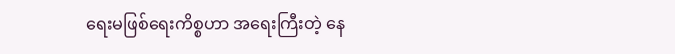ရေးမဖြစ်ရေးကိစ္စဟာ အရေးကြီးတဲ့ နေ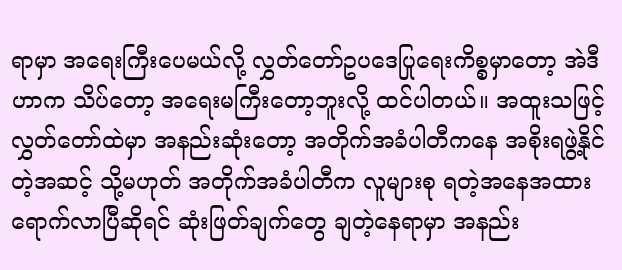ရာမှာ အရေးကြီးပေမယ်လို့ လွှတ်တော်ဥပဒေပြုရေးကိစ္စမှာတော့ အဲဒီဟာက သိပ်တော့ အရေးမကြီးတော့ဘူးလို့ ထင်ပါတယ်။ အထူးသဖြင့် လွှတ်တော်ထဲမှာ အနည်းဆုံးတော့ အတိုက်အခံပါတီကနေ အစိုးရဖွဲ့နိုင်တဲ့အဆင့် သို့မဟုတ် အတိုက်အခံပါတီက လူများစု ရတဲ့အနေအထား ရောက်လာပြီဆိုရင် ဆုံးဖြတ်ချက်တွေ ချတဲ့နေရာမှာ အနည်း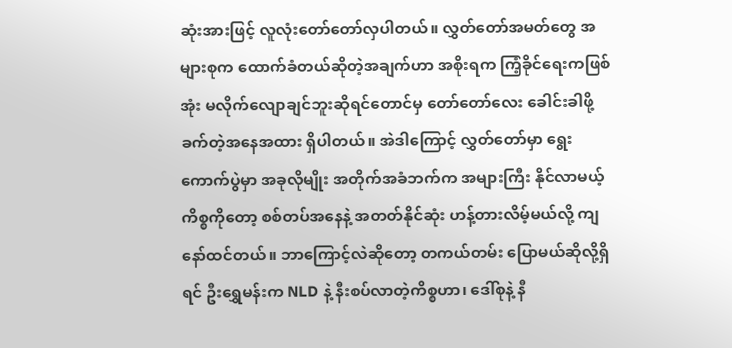ဆုံးအားဖြင့် လူလုံးတော်တော်လှပါတယ်။ လွှတ်တော်အမတ်တွေ အများစုက ထောက်ခံတယ်ဆိုတဲ့အချက်ဟာ အစိုးရက ကြံ့ခိုင်ရေးကဖြစ်အုံး မလိုက်လျောချင်ဘူးဆိုရင်တောင်မှ တော်တော်လေး ခေါင်းခါဖို့ ခက်တဲ့အနေအထား ရှိပါတယ်။ အဲဒါကြောင့် လွှတ်တော်မှာ ရွေးကောက်ပွဲမှာ အခုလိုမျိုး အတိုက်အခံဘက်က အများကြီး နိုင်လာမယ့်ကိစ္စကိုတော့ စစ်တပ်အနေနဲ့ အတတ်နိုင်ဆုံး ဟန့်တားလိမ့်မယ်လို့ ကျနော်ထင်တယ်။ ဘာကြောင့်လဲဆိုတော့ တကယ်တမ်း ပြောမယ်ဆိုလို့ရှိရင် ဦးရွှေမန်းက NLD နဲ့ နီးစပ်လာတဲ့ကိစ္စဟာ၊ ဒေါ်စုနဲ့ နီ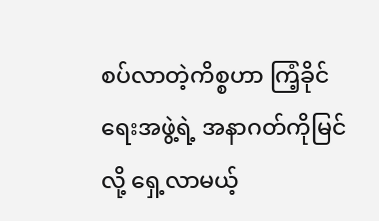စပ်လာတဲ့ကိစ္စဟာ ကြံ့ခိုင်ရေးအဖွဲ့ရဲ့ အနာဂတ်ကိုမြင်လို့ ရှေ့လာမယ့်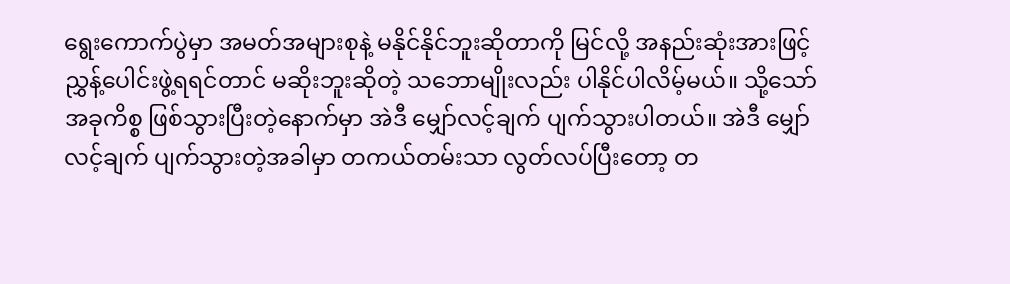ရွေးကောက်ပွဲမှာ အမတ်အများစုနဲ့ မနိုင်နိုင်ဘူးဆိုတာကို မြင်လို့ အနည်းဆုံးအားဖြင့် ညွှန့်ပေါင်းဖွဲ့ရရင်တာင် မဆိုးဘူးဆိုတဲ့ သဘောမျိုးလည်း ပါနိုင်ပါလိမ့်မယ်။ သို့သော် အခုကိစ္စ ဖြစ်သွားပြီးတဲ့နောက်မှာ အဲဒီ မျှော်လင့်ချက် ပျက်သွားပါတယ်။ အဲဒီ မျှော်လင့်ချက် ပျက်သွားတဲ့အခါမှာ တကယ်တမ်းသာ လွတ်လပ်ပြီးတော့ တ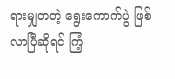ရားမျှတတဲ့ ရွေးကောက်ပွဲ ဖြစ်လာပြီဆိုရင် ကြံ့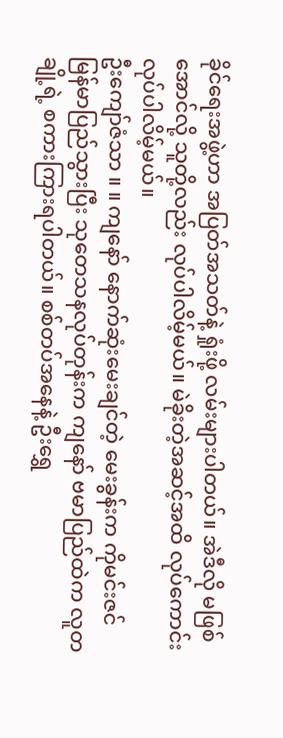ခိုင်ရေးအဖွဲ့ဟာ အပြတ်အသတ်နဲ့ ရှုံးဖို့ လမ်းများပါတယ်။ အဲဒီလို မဖြစ်အောင်လို့ သူတို့လည်း လုပ်ပါလိမ့်မယ်။ မဲခိုးတဲ့အဆင့်အထိ လုပ်ကောင်းလုပ်ပါလိမ့်မယ်။
ဦးကျော်ဇံသာ ။ ။ ကျနော် နောက်ဆုံးမေးချင်တဲ့ မေးခွန်းက ကိုမင်းဇင် မြန်မာပြည်သွားပြီး သုတေသနလုပ်တုန်းက ကျနော် ဗမာပြည်ထဲက လူတချို့ရဲ့ စကားကြားရပါတယ်။ စစ်တပ်အနေနဲ့ ဦးရွှေ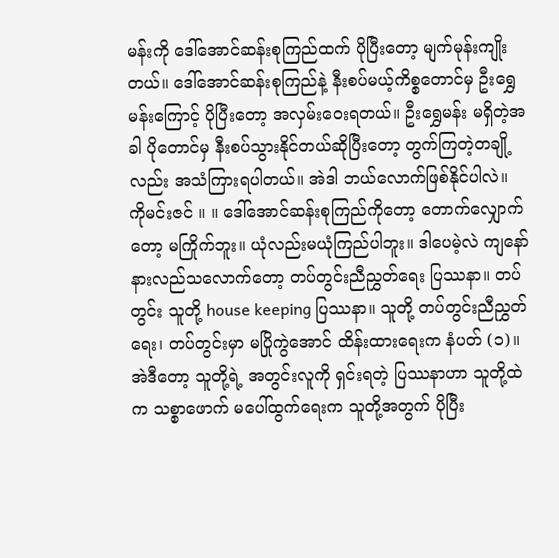မန်းကို ဒေါ်အောင်ဆန်းစုကြည်ထက် ပိုပြီးတော့ မျက်မုန်းကျိုးတယ်။ ဒေါ်အောင်ဆန်းစုကြည်နဲ့ နီးစပ်မယ့်ကိစ္စတောင်မှ ဦးရွှေမန်းကြောင့် ပိုပြီးတော့ အလှမ်းဝေးရတယ်။ ဦးရွှေမန်း မရှိတဲ့အခါ ပိုတောင်မှ နီးစပ်သွားနိုင်တယ်ဆိုပြီးတော့ တွက်ကြတဲ့တချို့လည်း အသံကြားရပါတယ်။ အဲဒါ ဘယ်လောက်ဖြစ်နိုင်ပါလဲ။
ကိုမင်းဇင် ။ ။ ဒေါ်အောင်ဆန်းစုကြည်ကိုတော့ တောက်လျှောက်တော့ မကြိုက်ဘူး။ ယုံလည်းမယုံကြည်ပါဘူး။ ဒါပေမဲ့လဲ ကျနော် နားလည်သလောက်တော့ တပ်တွင်းညီညွှတ်ရေး ပြဿနာ။ တပ်တွင်း သူတို့ house keeping ပြဿနာ။ သူတို့ တပ်တွင်းညီညွှတ်ရေး၊ တပ်တွင်းမှာ မပြိုကွဲအောင် ထိန်းထားရေးက နံပတ် (၁)။ အဲဒီတော့ သူတို့ရဲ့ အတွင်းလူကို ရှင်းရတဲ့ ပြဿနာဟာ သူတို့ထဲက သစ္စာဖောက် မပေါ်ထွက်ရေးက သူတို့အတွက် ပိုပြီး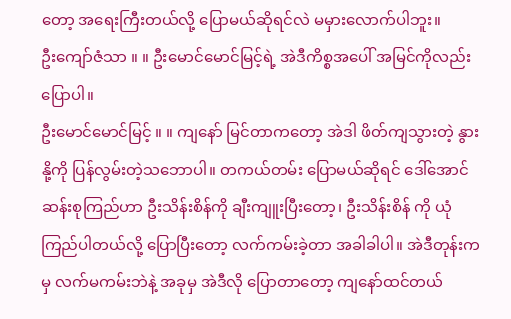တော့ အရေးကြီးတယ်လို့ ပြောမယ်ဆိုရင်လဲ မမှားလောက်ပါဘူး။
ဦးကျော်ဇံသာ ။ ။ ဦးမောင်မောင်မြင့်ရဲ့ အဲဒီကိစ္စအပေါ် အမြင်ကိုလည်း ပြောပါ။
ဦးမောင်မောင်မြင့် ။ ။ ကျနော် မြင်တာကတော့ အဲဒါ ဖိတ်ကျသွားတဲ့ နွားနို့ကို ပြန်လွမ်းတဲ့သဘောပါ။ တကယ်တမ်း ပြောမယ်ဆိုရင် ဒေါ်အောင်ဆန်းစုကြည်ဟာ ဦးသိန်းစိန်ကို ချီးကျူးပြီးတော့၊ ဦးသိန်းစိန် ကို ယုံကြည်ပါတယ်လို့ ပြောပြီးတော့ လက်ကမ်းခဲ့တာ အခါခါပါ။ အဲဒီတုန်းကမှ လက်မကမ်းဘဲနဲ့ အခုမှ အဲဒီလို ပြောတာတော့ ကျနော်ထင်တယ်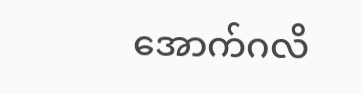အောက်ဂလိ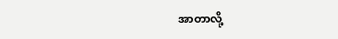အာတာလို့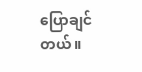ပြောချင်တယ်။